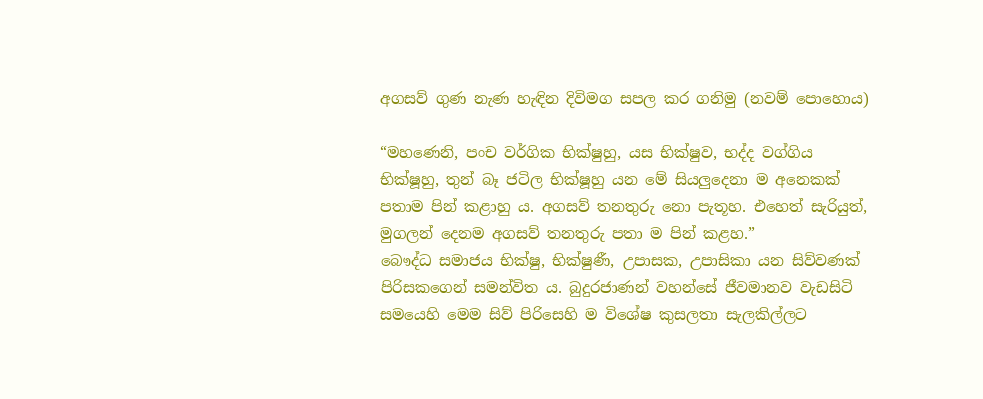අගසව් ගුණ නැණ හැඳින දිවිමග සපල කර ගනිමු (නවම් පොහොය)

“මහණෙනි, පංච වර්ගික භික්ෂුහු, යස භික්ෂුව, භද්ද වග්ගිය භික්ෂූහු, තුන් බෑ ජටිල භික්ෂූහු යන මේ සියලුදෙනා ම අනෙකක් පතාම පින් කළාහු ය. අගසව් තනතුරු නො පැතූහ. එහෙත් සැරියුත්, මුගලන් දෙනම අගසව් තනතුරු පතා ම පින් කළහ.”
බෞද්ධ සමාජය භික්ෂු, භික්ෂුණී, උපාසක, උපාසිකා යන සිව්වණක් පිරිසකගෙන් සමන්විත ය. බුදුරජාණන් වහන්සේ ජීවමානව වැඩසිටි සමයෙහි මෙම සිව් පිරිසෙහි ම විශේෂ කුසලතා සැලකිල්ලට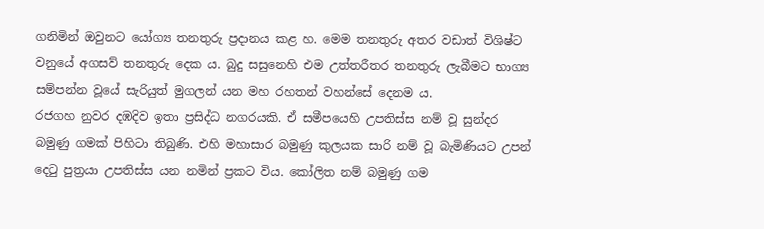ගනිමින් ඔවුනට යෝග්‍ය තනතුරු ප්‍රදානය කළ හ. මෙම තනතුරු අතර වඩාත් විශිෂ්ට වනුයේ අගසව් තනතුරු දෙක ය. බුදු සසුනෙහි එම උත්තරීතර තනතුරු ලැබීමට භාග්‍ය සම්පන්න වූයේ සැරියුත් මුගලන් යන මහ රහතන් වහන්සේ දෙනම ය.
රජගහ නුවර දඹදිව ඉතා ප්‍රසිද්ධ නගරයකි. ඒ සමීපයෙහි උපතිස්ස නම් වූ සුන්දර බමුණු ගමක් පිහිටා තිබුණි. එහි මහාසාර බමුණු කුලයක සාරි නම් වූ බැමිණියට උපන් දෙටු පුත්‍රයා උපතිස්ස යන නමින් ප්‍රකට විය. කෝලිත නම් බමුණු ගම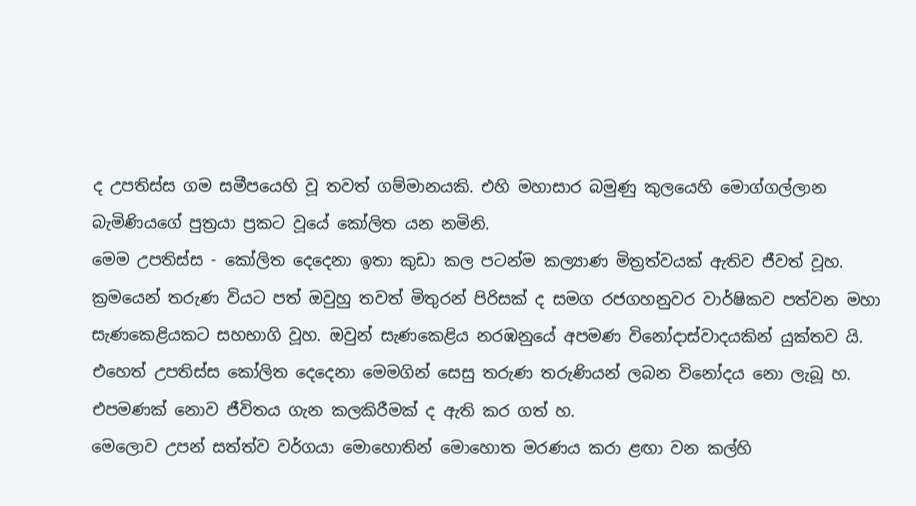ද උපතිස්ස ගම සමීපයෙහි වූ තවත් ගම්මානයකි. එහි මහාසාර බමුණු කුලයෙහි මොග්ගල්ලාන බැමිණියගේ පුත්‍රයා ප්‍රකට වූයේ කෝලිත යන නමිනි.
මෙම උපතිස්ස - කෝලිත දෙදෙනා ඉතා කුඩා කල පටන්ම කල්‍යාණ මිත්‍රත්වයක් ඇතිව ජීවත් වූහ. ක්‍රමයෙන් තරුණ වියට පත් ඔවුහු තවත් මිතුරන් පිරිසක් ද සමග රජගහනුවර වාර්ෂිකව පත්වන මහා සැණකෙළියකට සහභාගි වූහ. ඔවුන් සැණකෙළිය නරඹනුයේ අපමණ විනෝදාස්වාදයකින් යුක්තව යි. එහෙත් උපතිස්ස කෝලිත දෙදෙනා මෙමගින් සෙසු තරුණ තරුණියන් ලබන විනෝදය නො ලැබූ හ. එපමණක් නොව ජීවිතය ගැන කලකිරීමක් ද ඇති කර ගත් හ.
මෙලොව උපන් සත්ත්ව වර්ගයා මොහොතින් මොහොත මරණය කරා ළඟා වන කල්හි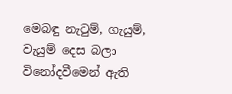මෙබඳු නැටුම්, ගැයුම්, වැයුම් දෙස බලා විනෝදවීමෙන් ඇති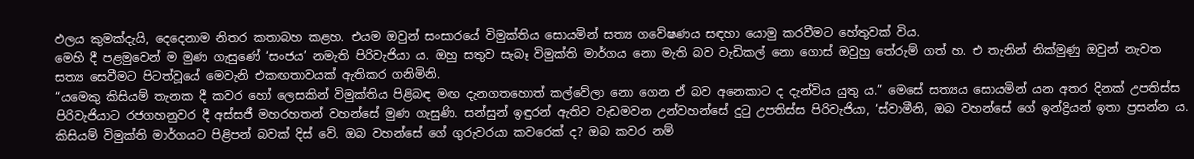ඵලය කුමක්දැයි, දෙදෙනාම නිතර කතාබහ කළහ. එයම ඔවුන් සංසාරයේ විමුක්තිය සොයමින් සත්‍ය ගවේෂණය සඳහා යොමු කරවීමට හේතුවක් විය.
මෙහි දී පළමුවෙන් ම මුණ ගැසුණේ ‘සංජය’ නමැති පිරිවැජියා ය. ඔහු සතුව සැබෑ විමුක්ති මාර්ගය නො මැති බව වැඩිකල් නො ගොස් ඔවුහු තේරුම් ගත් හ. එ තැනින් නික්මුණු ඔවුන් නැවත සත්‍ය සෙවීමට පිටත්වූයේ මෙවැනි එකඟතාවයක් ඇතිකර ගනිමිනි.
“යමෙකු කිසියම් තැනක දී කවර හෝ ලෙසකින් විමුක්තිය පිළිබඳ මඟ දැනගතහොත් කල්වේලා නො ගෙන ඒ බව අනෙකාට ද දැන්විය යුතු ය.” මෙසේ සත්‍යය සොයමින් යන අතර දිනක් උපතිස්ස පිරිවැජියාට රජගහනුවර දී අස්සජී මහරහතන් වහන්සේ මුණ ගැසුණි. සන්සුන් ඉඳුරන් ඇතිව වැඩමවන උන්වහන්සේ දුටු උපතිස්ස පිරිවැජියා, ‘ස්වාමීනි, ඔබ වහන්සේ ගේ ඉන්ද්‍රියන් ඉතා ප්‍රසන්න ය. කිසියම් විමුක්ති මාර්ගයට පිළිපන් බවක් දිස් වේ. ඔබ වහන්සේ ගේ ගුරුවරයා කවරෙක් ද? ඔබ කවර නම්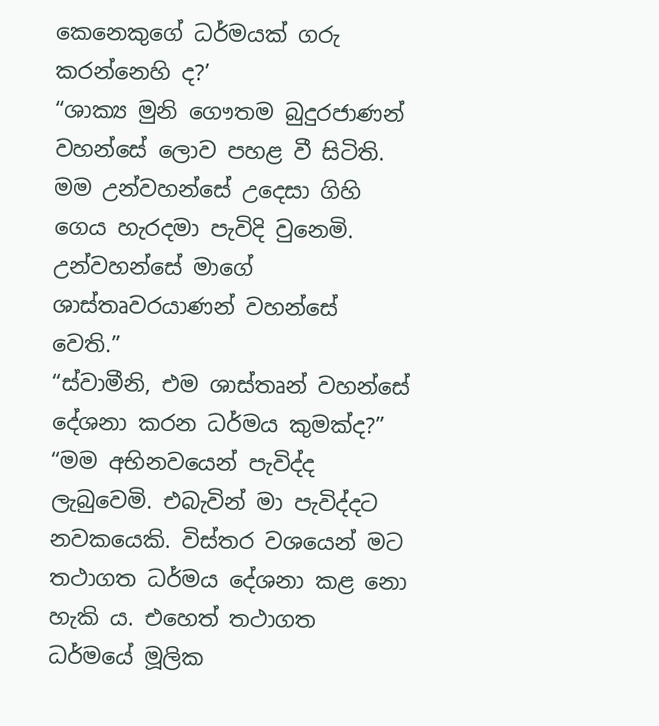කෙනෙකුගේ ධර්මයක් ගරු කරන්නෙහි ද?’
“ශාක්‍ය මුනි ගෞතම බුදුරජාණන් වහන්සේ ලොව පහළ වී සිටිති. මම උන්වහන්සේ උදෙසා ගිහි ගෙය හැරදමා පැවිදි වුනෙමි. උන්වහන්සේ මාගේ ශාස්තෘවරයාණන් වහන්සේ වෙති.”
“ස්වාමීනි, එම ශාස්තෘන් වහන්සේ දේශනා කරන ධර්මය කුමක්ද?”
“මම අභිනවයෙන් පැවිද්ද ලැබුවෙමි. එබැවින් මා පැවිද්දට නවකයෙකි. විස්තර වශයෙන් මට තථාගත ධර්මය දේශනා කළ නො හැකි ය. එහෙත් තථාගත ධර්මයේ මූලික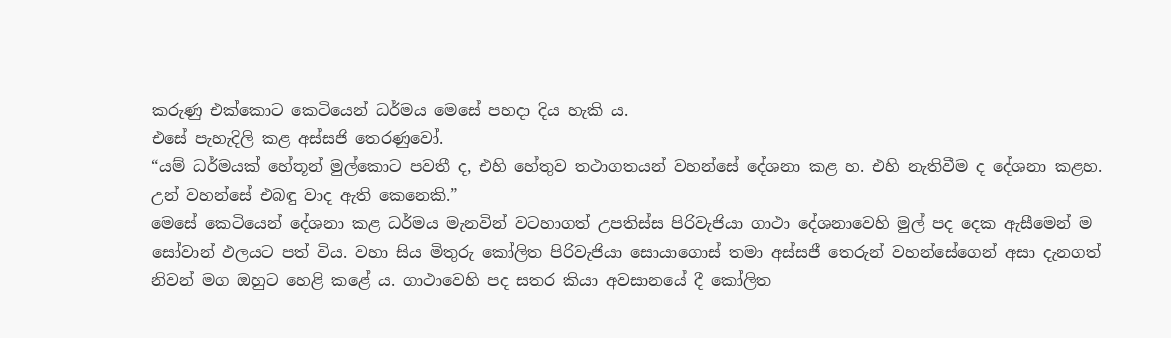කරුණු එක්කොට කෙටියෙන් ධර්මය මෙසේ පහදා දිය හැකි ය.
එසේ පැහැදිලි කළ අස්සජි තෙරණුවෝ.
“යම් ධර්මයක් හේතූන් මුල්කොට පවතී ද, එහි හේතුව තථාගතයන් වහන්සේ දේශනා කළ හ. එහි නැතිවීම ද දේශනා කළහ. උන් වහන්සේ එබඳු වාද ඇති කෙනෙකි.”
මෙසේ කෙටියෙන් දේශනා කළ ධර්මය මැනවින් වටහාගත් උපතිස්ස පිරිවැජියා ගාථා දේශනාවෙහි මුල් පද දෙක ඇසීමෙන් ම සෝවාන් ඵලයට පත් විය. වහා සිය මිතුරු කෝලිත පිරිවැජියා සොයාගොස් තමා අස්සජී තෙරුන් වහන්සේගෙන් අසා දැනගත් නිවන් මග ඔහුට හෙළි කළේ ය. ගාථාවෙහි පද සතර කියා අවසානයේ දී කෝලිත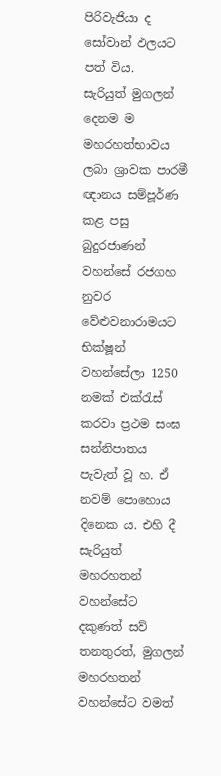පිරිවැජියා ද සෝවාන් ඵලයට පත් විය.
සැරියුත් මුගලන් දෙනම ම මහරහත්භාවය ලබා ශ්‍රාවක පාරමී ඥානය සම්පූර්ණ කළ පසු බුදුරජාණන් වහන්සේ රජගහ නුවර වේළුවනාරාමයට භික්ෂූන් වහන්සේලා 1250 නමක් එක්රැස් කරවා ප්‍රථම සංඝ සන්නිපාතය පැවැත් වූ හ. ඒ නවම් පොහොය දිනෙක ය. එහි දී සැරියුත් මහරහතන් වහන්සේට දකුණත් සව් තනතුරත්, මුගලන් මහරහතන් වහන්සේට වමත්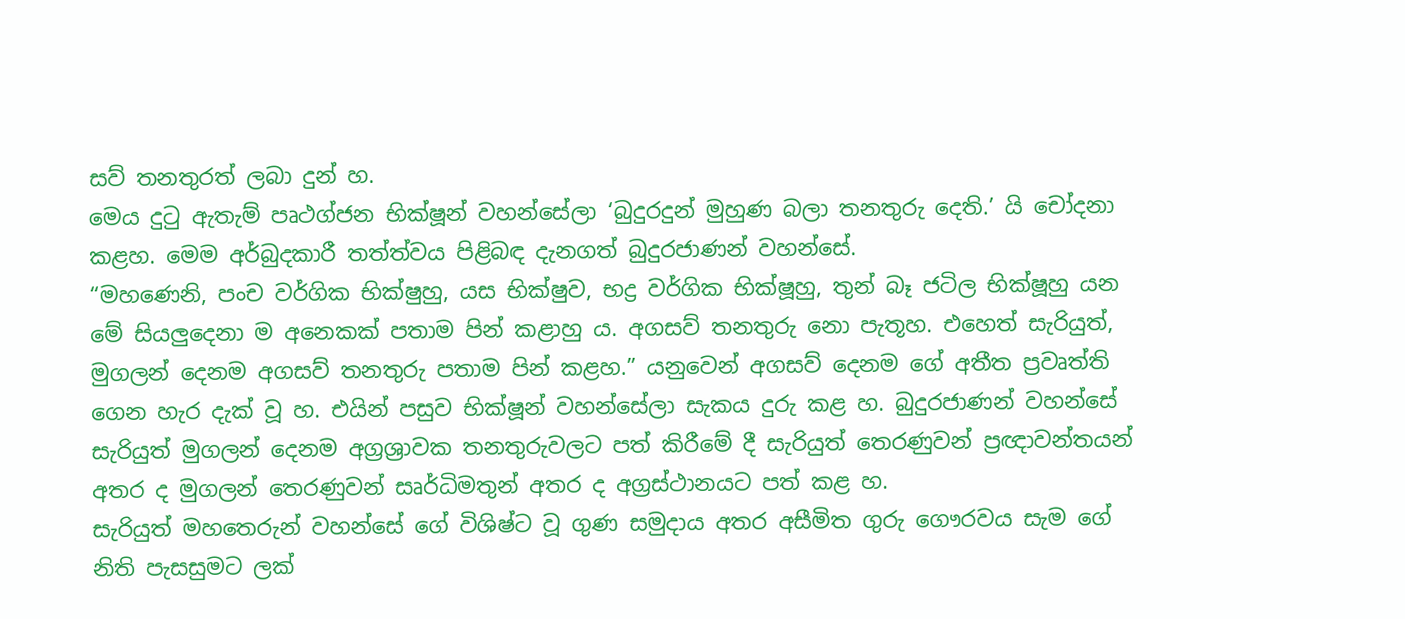සව් තනතුරත් ලබා දුන් හ.
මෙය දුටු ඇතැම් පෘථග්ජන භික්ෂූන් වහන්සේලා ‘බුදුරදුන් මුහුණ බලා තනතුරු දෙති.’ යි චෝදනා කළහ. මෙම අර්බුදකාරී තත්ත්වය පිළිබඳ දැනගත් බුදුරජාණන් වහන්සේ.
“මහණෙනි, පංච වර්ගික භික්ෂුහු, යස භික්ෂුව, භද්‍ර වර්ගික භික්ෂූහු, තුන් බෑ ජටිල භික්ෂූහු යන මේ සියලුදෙනා ම අනෙකක් පතාම පින් කළාහු ය. අගසව් තනතුරු නො පැතූහ. එහෙත් සැරියුත්, මුගලන් දෙනම අගසව් තනතුරු පතාම පින් කළහ.” යනුවෙන් අගසව් දෙනම ගේ අතීත ප්‍රවෘත්ති ගෙන හැර දැක් වූ හ. එයින් පසුව භික්ෂූන් වහන්සේලා සැකය දුරු කළ හ. බුදුරජාණන් වහන්සේ සැරියුත් මුගලන් දෙනම අග්‍රශ්‍රාවක තනතුරුවලට පත් කිරීමේ දී සැරියුත් තෙරණුවන් ප්‍රඥාවන්තයන් අතර ද මුගලන් තෙරණුවන් සෘර්ධිමතුන් අතර ද අග්‍රස්ථානයට පත් කළ හ.
සැරියුත් මහතෙරුන් වහන්සේ ගේ විශිෂ්ට වූ ගුණ සමුදාය අතර අසීමිත ගුරු ගෞරවය සැම ගේ නිති පැසසුමට ලක්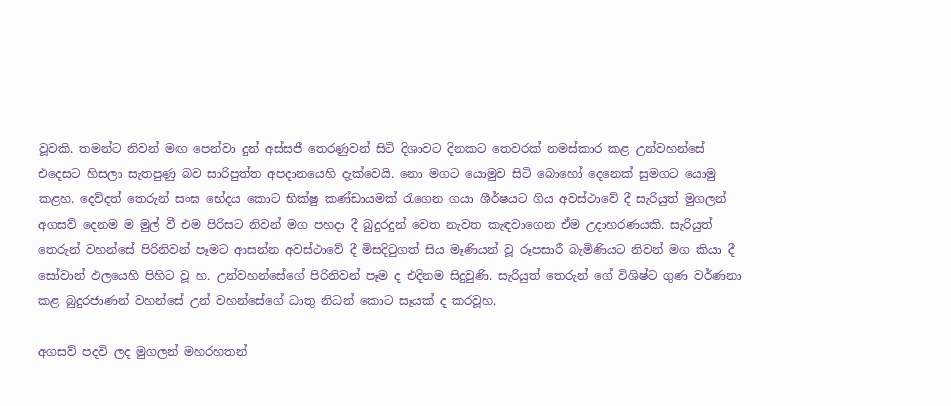වූවකි. තමන්ට නිවන් මඟ පෙන්වා දුන් අස්සජී තෙරණුවන් සිටි දිශාවට දිනකට තෙවරක් නමස්කාර කළ උන්වහන්සේ එදෙසට හිසලා සැතපුණු බව සාරිපුත්ත අපදානයෙහි දැක්වෙයි. නො මගට යොමුව සිටි බොහෝ දෙනෙක් සුමගට යොමු කළහ. දෙව්දත් තෙරුන් සංඝ භේදය කොට භික්ෂු කණ්ඩායමක් රැගෙන ගයා ශීර්ෂයට ගිය අවස්ථාවේ දී සැරියුත් මුගලන් අගසව් දෙනම ම මුල් වී එම පිරිසට නිවන් මග පහදා දී බුදුරදුන් වෙත නැවත කැඳවාගෙන ඒම උදාහරණයකි. සැරියුත් තෙරුන් වහන්සේ පිරිනිවන් පෑමට ආසන්න අවස්ථාවේ දී මිසදිටුගත් සිය මෑණියන් වූ රූපසාරී බැමිණියට නිවන් මග කියා දී සෝවාන් ඵලයෙහි පිහිට වූ හ. උන්වහන්සේගේ පිරිනිවන් පෑම ද එදිනම සිදුවුණි. සැරියුත් තෙරුන් ගේ විශිෂ්ට ගුණ වර්ණනා කළ බුදුරජාණන් වහන්සේ උන් වහන්සේගේ ධාතු නිධන් කොට සෑයක් ද කරවූහ.

අගසව් පදවි ලද මුගලන් මහරහතන්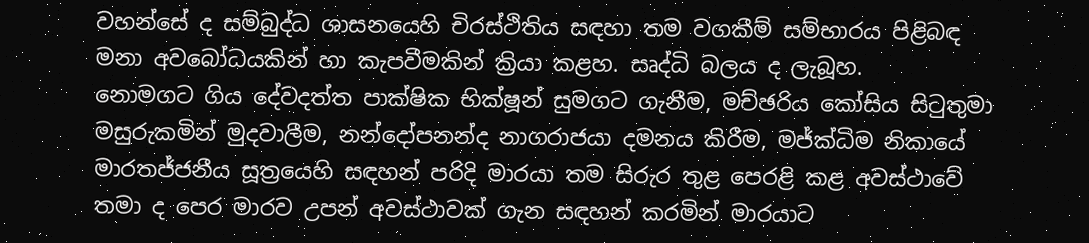වහන්සේ ද සම්බුද්ධ ශාසනයෙහි චිරස්ථිතිය සඳහා තම වගකීම් සම්භාරය පිළිබඳ මනා අවබෝධයකින් හා කැපවීමකින් ක්‍රියා කළහ. සෘද්ධි බලය ද ලැබූහ.
නොමගට ගිය දේවදත්ත පාක්ෂික භික්ෂූන් සුමගට ගැනීම, මච්ඡරිය කෝසිය සිටුතුමා මසුරුකමින් මුදවාලීම, නන්දෝපනන්ද නාගරාජයා දමනය කිරීම, මජ්ක්‍ධිම නිකායේ මාරතජ්ජනීය සූත්‍රයෙහි සඳහන් පරිදි මාරයා තම සිරුර තුළ පෙරළි කළ අවස්ථාවේ තමා ද පෙර මාරව උපන් අවස්ථාවක් ගැන සඳහන් කරමින් මාරයාට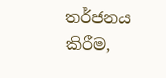තර්ජනය කිරීම,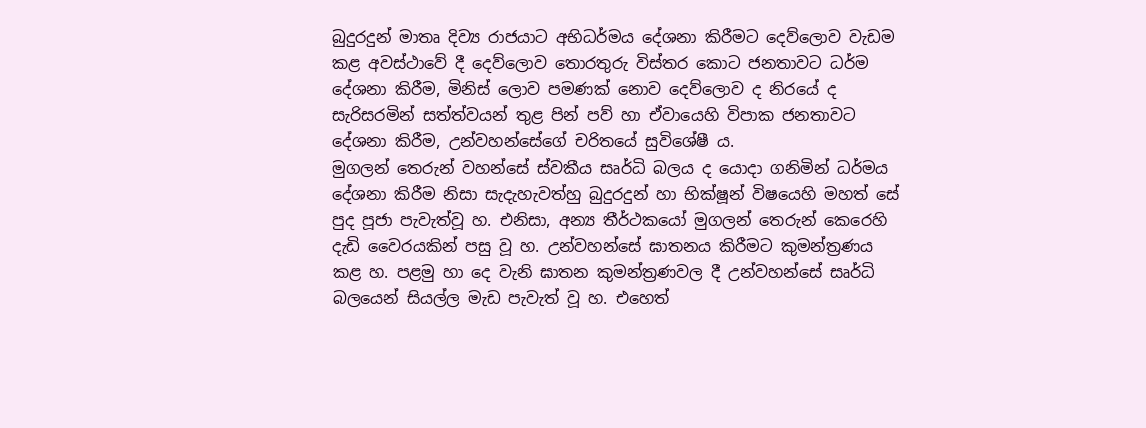බුදුරදුන් මාතෘ දිව්‍ය රාජයාට අභිධර්මය දේශනා කිරීමට දෙව්ලොව වැඩම කළ අවස්ථාවේ දී දෙව්ලොව තොරතුරු විස්තර කොට ජනතාවට ධර්ම දේශනා කිරීම, මිනිස් ලොව පමණක් නොව දෙව්ලොව ද නිරයේ ද සැරිසරමින් සත්ත්වයන් තුළ පින් පව් හා ඒවායෙහි විපාක ජනතාවට දේශනා කිරීම, උන්වහන්සේගේ චරිතයේ සුවිශේෂී ය.
මුගලන් තෙරුන් වහන්සේ ස්වකීය සෘර්ධි බලය ද යොදා ගනිමින් ධර්මය දේශනා කිරීම නිසා සැදැහැවත්හු බුදුරදුන් හා භික්ෂූන් විෂයෙහි මහත් සේ පුද පූජා පැවැත්වූ හ. එනිසා, අන්‍ය තීර්ථකයෝ මුගලන් තෙරුන් කෙරෙහි දැඩි වෛරයකින් පසු වූ හ. උන්වහන්සේ ඝාතනය කිරීමට කුමන්ත්‍රණය කළ හ. පළමු හා දෙ වැනි ඝාතන කුමන්ත්‍රණවල දී උන්වහන්සේ සෘර්ධි බලයෙන් සියල්ල මැඩ පැවැත් වූ හ. එහෙත්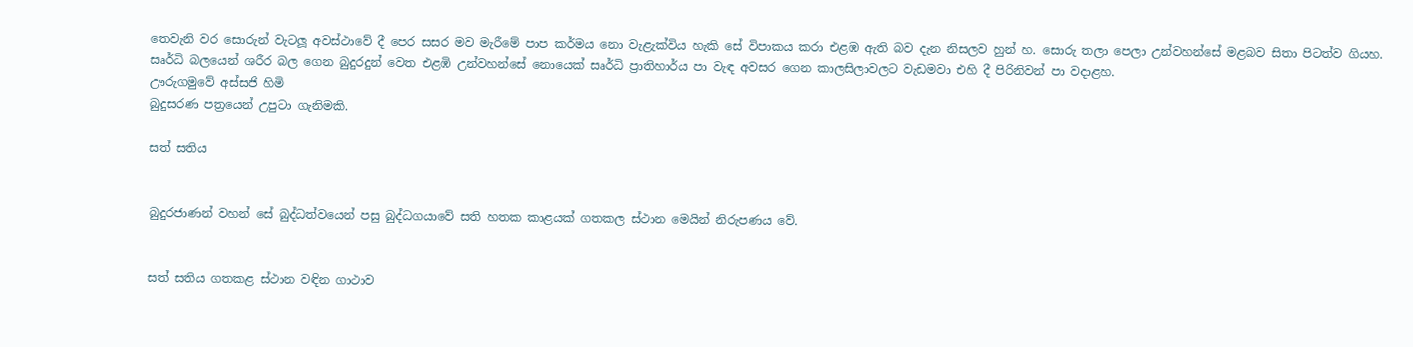තෙවැනි වර සොරුන් වැටලූ අවස්ථාවේ දී පෙර සසර මව මැරීමේ පාප කර්මය නො වැළැක්විය හැකි සේ විපාකය කරා එළඹ ඇති බව දැන නිසලව හුන් හ. සොරු තලා පෙලා උන්වහන්සේ මළබව සිතා පිටත්ව ගියහ. සෘර්ධි බලයෙන් ශරීර බල ගෙන බුදුරදුන් වෙත එළඹි උන්වහන්සේ නොයෙක් සෘර්ධි ප්‍රාතිහාර්ය පා වැඳ අවසර ගෙන කාලසිලාවලට වැඩමවා එහි දී පිරිනිවන් පා වදාළහ.
ඌරුගමුවේ අස්සජි හිමි
බුදුසරණ පත්‍රයෙන් උපුටා ගැනිමකි.

සත් සතිය


බුදුරජාණන් වහන් සේ බුද්ධත්වයෙන් පසු බුද්ධගයාවේ සති හතක කාළයක් ගතකල ස්ථාන මෙයින් නිරුපණය වේ.


සත් සතිය ගතකළ ස්ථාන වඳින ගාථාව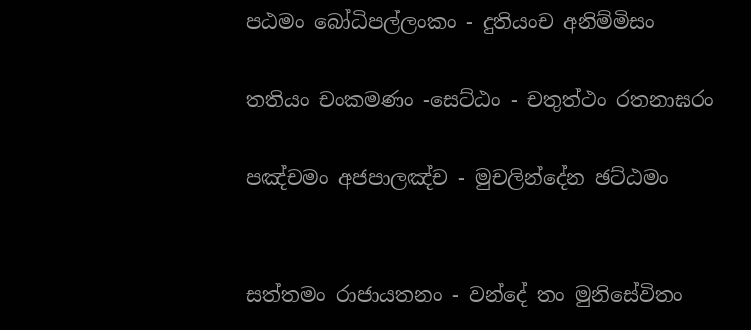පඨමං බෝධිපල්ලංකං - දුතියංච අනිම්මිසං

තතියං චංකමණං -සෙට්ඨං - චතුත්ථං රතනාඝරං

පඤ්චමං අජපාලඤ්ච - මුචලින්දේන ඡට්ඨමං


සත්තමං රාජායතනං - වන්දේ තං මුනිසේවිතං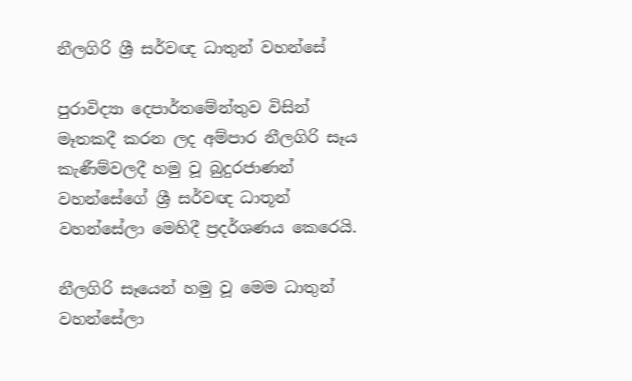නීලගිරි ශ්‍රී සර්වඥ ධාතුන් වහන්සේ

පුරාවිද්‍යා දෙපාර්තමේන්තුව විසින් මෑතකදී කරන ලද අම්පාර නීලගිරි සෑය කැණීම්වලදී හමු වූ බුදුරජාණන් වහන්සේගේ ශ්‍රී සර්වඥ ධාතූන් වහන්සේලා මෙහිදී ප්‍රදර්ශණය කෙරෙයි.

නීලගිරි සෑයෙන් හමු වූ මෙම ධාතුන් වහන්සේලා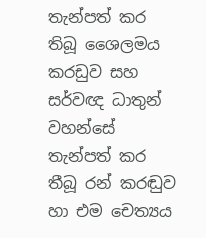තැන්පත් කර තිබූ ශෛලමය කරඩුව සහ  සර්වඥ ධාතුන් වහන්සේ තැන්පත් කර තීබූ රන් කරඬුව හා එම චෙත්‍යය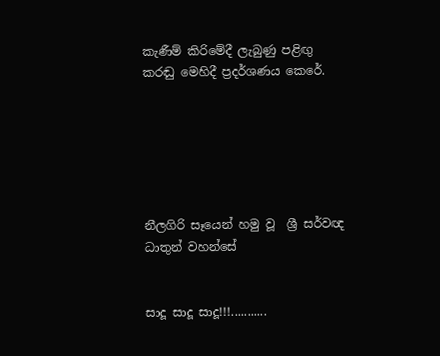කැණීම් කිරිමේදී ලැබුණු පළිඟු කරඬු ‍මෙහිදී ප්‍රදර්ශණය කෙරේ.






නීලගිරි සෑයෙන් හමු වූ  ශ්‍රී සර්වඥ ධාතුන් වහන්සේ


සාදූ සාදූ සාදූ!!!...........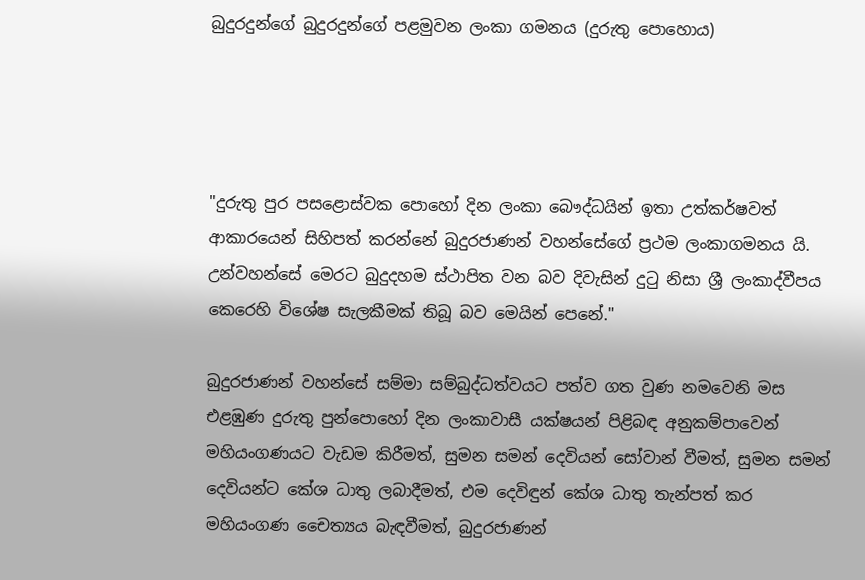බුදුරදුන්ගේ බුදුරදුන්ගේ පළමුවන ලංකා ගමනය (දුරුතු පොහොය)




"දුරුතු පුර පසළොස්වක පොහෝ දින ලංකා බෞද්ධයින් ඉතා උත්කර්ෂවත් ආකාරයෙන් සිහිපත් කරන්නේ බුදුරජාණන් වහන්සේගේ ප්‍රථම ලංකාගමනය යි. උන්වහන්සේ මෙරට බුදුදහම ස්ථාපිත වන බව දිවැසින් දුටු නිසා ශ්‍රී ලංකාද්වීපය කෙරෙහි විශේෂ සැලකීමක් තිබූ බව මෙයින් පෙනේ."

බුදුරජාණන් වහන්සේ සම්මා සම්බුද්ධත්වයට පත්ව ගත වුණ නමවෙනි මස එළඹුණ දුරුතු පුන්පොහෝ දින ලංකාවාසී යක්ෂයන් පිළිබඳ අනුකම්පාවෙන් මහියංගණයට වැඩම කිරීමත්, සුමන සමන් දෙවියන් සෝවාන් වීමත්, සුමන සමන් දෙවියන්ට කේශ ධාතු ලබාදීමත්, එම දෙවිඳුන් කේශ ධාතු තැන්පත් කර මහියංගණ චෛත්‍යය බැඳවීමත්, බුදුරජාණන්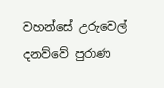වහන්සේ උරුවෙල් දනව්වේ පුරාණ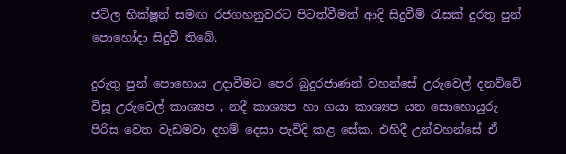ජටිල භික්ෂූන් සමඟ රජගහනුවරට පිටත්වීමත් ආදි සිදුවීම් රැසක් දුරතු පුන් පොහෝදා සිදුවී තිබේ.

දුරුතු පුන් පොහොය උදාවීමට පෙර බුදුරජාණන් වහන්සේ උරුවෙල් දනව්වේ විසූ උරුවෙල් කාශ්‍යප , නදී කාශ්‍යප හා ගයා කාශ්‍යප යන සොහොයුරු පිරිස වෙත වැඩමවා දහම් දෙසා පැවිදි කළ සේක. එහිදී උන්වහන්සේ ඒ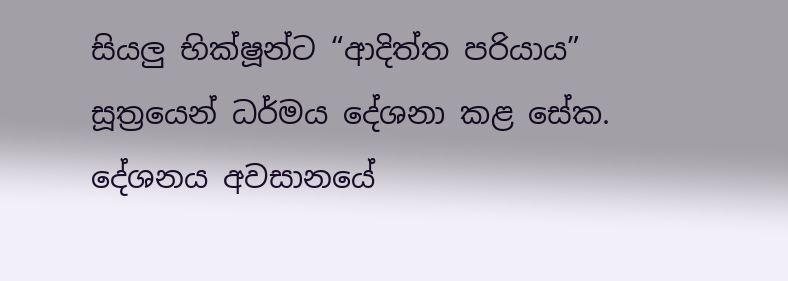සියලු භික්ෂූන්ට “ආදිත්ත පරියාය” සූත්‍රයෙන් ධර්මය දේශනා කළ සේක. දේශනය අවසානයේ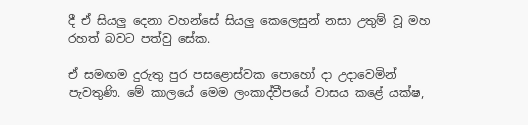දී ඒ සියලු දෙනා වහන්සේ සියලු කෙලෙසුන් නසා උතුම් වූ මහ රහත් බවට පත්වු සේක.

ඒ සමඟම දුරුතු පුර පසළොස්වක පොහෝ දා උදාවෙමින් පැවතුණි. මේ කාලයේ මෙම ලංකාද්වීපයේ වාසය කළේ යක්ෂ,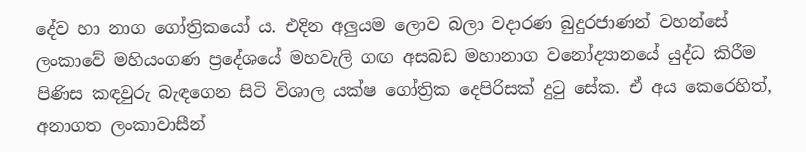දේව හා නාග ගෝත්‍රිකයෝ ය. එදින අලුයම ලොව බලා වදාරණ බුදුරජාණන් වහන්සේ ලංකාවේ මහියංගණ ප්‍රදේශයේ මහවැලි ගඟ අසබඩ මහානාග වනෝද්‍යානයේ යුද්ධ කිරීම පිණිස කඳවුරු බැඳගෙන සිටි විශාල යක්ෂ ගෝත්‍රික දෙපිරිසක් දුටු සේක. ඒ අය කෙරෙහිත්, අනාගත ලංකාවාසීන්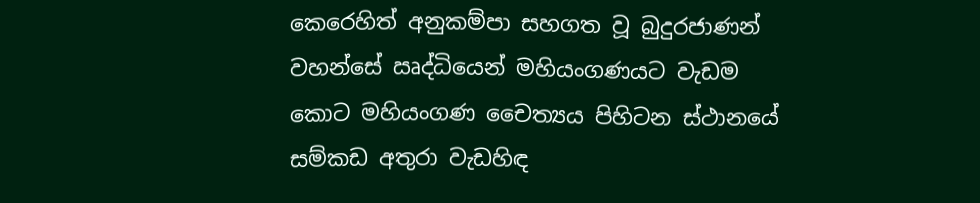කෙරෙහිත් අනුකම්පා සහගත වූ බුදුරජාණන් වහන්සේ ඍද්ධියෙන් මහියංගණයට වැඩම කොට මහියංගණ චෛත්‍යය පිහිටන ස්ථානයේ සම්කඩ අතුරා වැඩහිඳ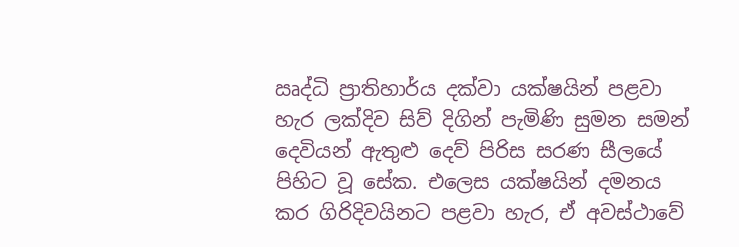ඍද්ධි ප්‍රාතිහාර්ය දක්වා යක්ෂයින් පළවා හැර ලක්දිව සිව් දිගින් පැමිණි සුමන සමන් දෙවියන් ඇතුළු දෙව් පිරිස සරණ සීලයේ පිහිට වූ සේක. එලෙස යක්ෂයින් දමනය කර ගිරිදිවයිනට පළවා හැර, ඒ අවස්ථාවේ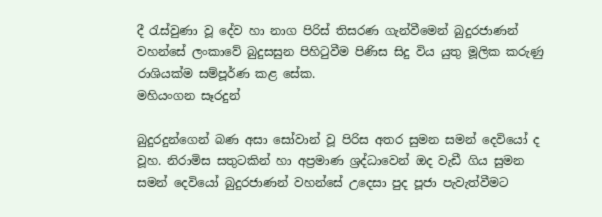දී රැස්වුණා වූ දේව හා නාග පිරිස් තිසරණ ගැන්වීමෙන් බුදුරජාණන් වහන්සේ ලංකාවේ බුදුසසුන පිහිටුවීම පිණිස සිදු විය යුතු මූලික කරුණු රාශියක්ම සම්පූර්ණ කළ සේක.
මහියංගන සෑරදුන්

බුදුරදුන්ගෙන් බණ අසා සෝවාන් වූ පිරිස අතර සුමන සමන් දෙවියෝ ද වූහ. නිරාමිස සතුටකින් හා අප්‍රමාණ ශ්‍රද්ධාවෙන් ඔද වැඩී ගිය සුමන සමන් දෙවියෝ බුදුරජාණන් වහන්සේ උදෙසා පුද පූජා පැවැත්වීමට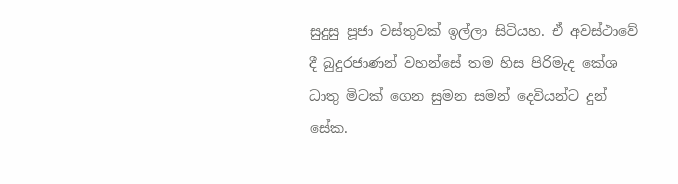සුදුසු පූජා වස්තුවක් ඉල්ලා සිටියහ. ඒ අවස්ථාවේ දී බුදුරජාණන් වහන්සේ තම හිස පිරිමැද කේශ ධාතු මිටක් ගෙන සුමන සමන් දෙවියන්ට දුන් සේක.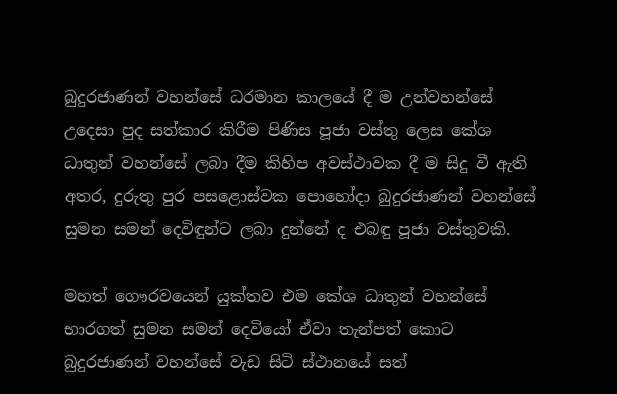බුදුරජාණන් වහන්සේ ධරමාන කාලයේ දී ම උන්වහන්සේ උදෙසා පුද සත්කාර කිරීම පිණිස පූජා වස්තු ලෙස කේශ ධාතුන් වහන්සේ ලබා දීම කිහිප අවස්ථාවක දී ම සිදු වී ඇති අතර, දුරුතු පුර පසළොස්වක පොහෝදා බුදුරජාණන් වහන්සේ සුමන සමන් දෙවිඳුන්ට ලබා දුන්නේ ද එබඳු පූජා වස්තුවකි.

මහත් ගෞරවයෙන් යුක්තව එම කේශ ධාතුන් වහන්සේ භාරගත් සුමන සමන් දෙවියෝ ඒවා තැන්පත් කොට බුදුරජාණන් වහන්සේ වැඩ සිටි ස්ථානයේ සත්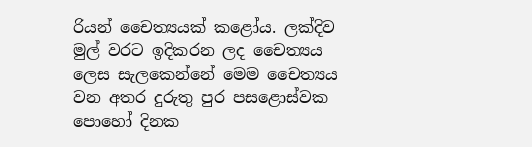රියන් චෛත්‍යයක් කළෝය. ලක්දිව මුල් වරට ඉදිකරන ලද චෛත්‍යය ලෙස සැලකෙන්නේ මෙම චෛත්‍යය වන අතර දුරුතු පුර පසළොස්වක පොහෝ දිනක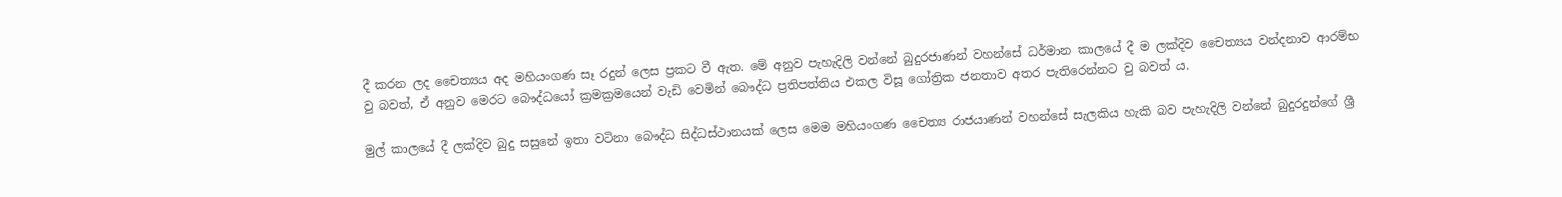දී කරන ලද චෛත්‍යය අද මහියංගණ සෑ රදුන් ලෙස ප්‍රකට වී ඇත. මේ අනුව පැහැදිලි වන්නේ බුදුරජාණන් වහන්සේ ධර්මාන කාලයේ දී ම ලක්දිව චෛත්‍යය වන්දනාව ආරම්භ වු බවත්, ඒ අනුව මෙරට බෞද්ධයෝ ක්‍රමක්‍රමයෙන් වැඩි වෙමින් බෞද්ධ ප්‍රතිපත්තිය එකල විසූ ගෝත්‍රික ජනතාව අතර පැතිරෙන්නට වු බවත් ය.

මුල් කාලයේ දී ලක්දිව බුදු සසුනේ ඉතා වටිනා බෞද්ධ සිද්ධස්ථානයක් ලෙස මෙම මහියංගණ චෛත්‍ය රාජයාණන් වහන්සේ සැලකිය හැකි බව පැහැදිලි වන්නේ බුදුරදුන්ගේ ශ්‍රී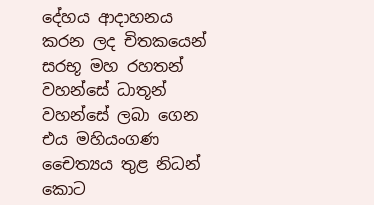දේහය ආදාහනය කරන ලද චිතකයෙන් සරභූ මහ රහතන් වහන්සේ ධාතූන් වහන්සේ ලබා ගෙන එය මහියංගණ චෛත්‍යය තුළ නිධන් කොට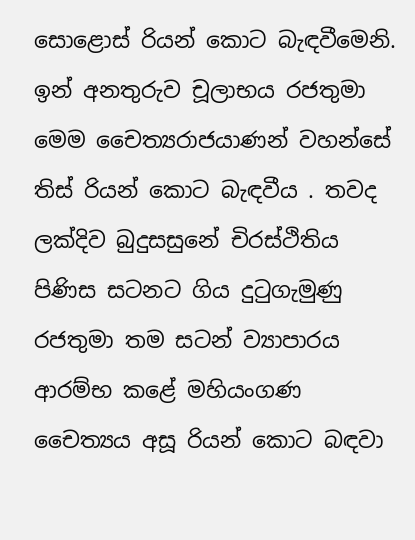සොළොස් රියන් කොට බැඳවීමෙනි. ඉන් අනතුරුව චූලාභය රජතුමා මෙම චෛත්‍යරාජයාණන් වහන්සේ තිස් රියන් කොට බැඳවීය . තවද ලක්දිව බුදුසසුනේ චිරස්ථිතිය පිණිස සටනට ගිය දුටුගැමුණු රජතුමා තම සටන් ව්‍යාපාරය ආරම්භ කළේ මහියංගණ චෛත්‍යය අසූ රියන් කොට බඳවා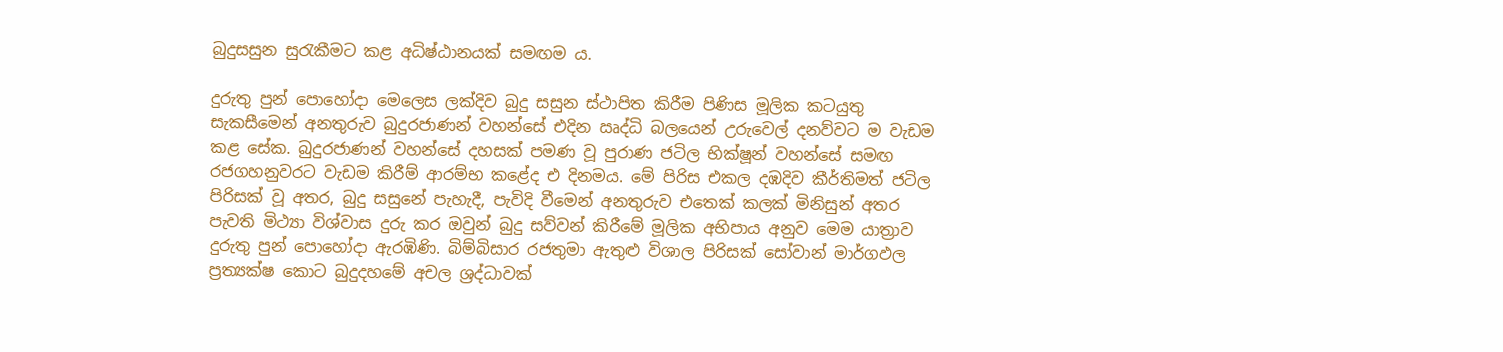බුදුසසුන සුරැකීමට කළ අධිෂ්ඨානයක් සමඟම ය.

දුරුතු පුන් පොහෝදා මෙලෙස ලක්දිව බුදු සසුන ස්ථාපිත කිරීම පිණිස මූලික කටයුතු සැකසීමෙන් අනතුරුව බුදුරජාණන් වහන්සේ එදින ඍද්ධි බලයෙන් උරුවෙල් දනව්වට ම වැඩම කළ සේක. බුදුරජාණන් වහන්සේ දහසක් පමණ වූ පුරාණ ජටිල භික්ෂූන් වහන්සේ සමඟ රජගහනුවරට වැඩම කිරීම් ආරම්භ කළේද එ දිනමය. මේ පිරිස එකල දඹදිව කීර්තිමත් ජටිල පිරිසක් වූ අතර, බුදු සසුනේ පැහැදී, පැවිදි වීමෙන් අනතුරුව එතෙක් කලක් මිනිසුන් අතර පැවති මිථ්‍යා විශ්වාස දුරු කර ඔවුන් බුදු සව්වන් කිරීමේ මූලික අභිපාය අනුව මෙම යාත්‍රාව දුරුතු පුන් පොහෝදා ඇරඹිණි. බිම්බිසාර රජතුමා ඇතුළු විශාල පිරිසක් සෝවාන් මාර්ගඵල ප්‍රත්‍යක්ෂ කොට බුදුදහමේ අචල ශ්‍රද්ධාවක්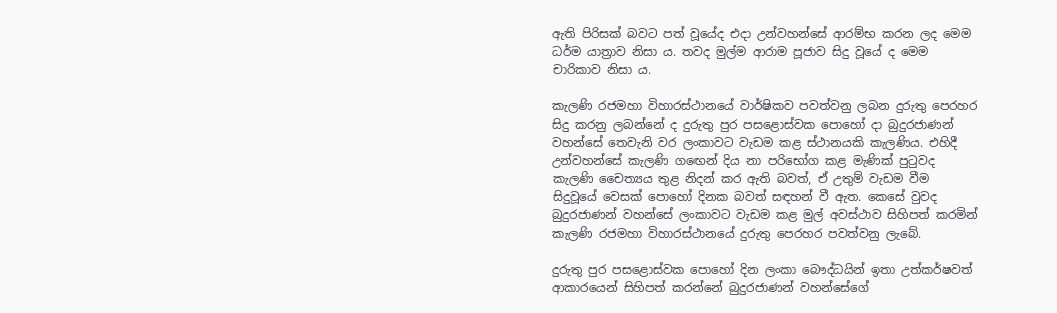ඇති පිරිසක් බවට පත් වූයේද එදා උන්වහන්සේ ආරම්භ කරන ලද මෙම ධර්ම යාත්‍රාව නිසා ය. තවද මුල්ම ආරාම පූජාව සිදු වූයේ ද මෙම චාරිකාව නිසා ය.

කැලණි රජමහා විහාරස්ථානයේ වාර්ෂිකව පවත්වනු ලබන දුරුතු පෙරහර සිදු කරනු ලබන්නේ ද දුරුතු පුර පසළොස්වක පොහෝ දා බුදුරජාණන් වහන්සේ තෙවැනි වර ලංකාවට වැඩම කළ ස්ථානයකි කැලණිය. එහිදී උන්වහන්සේ කැලණි ගඟෙන් දිය නා පරිභෝග කළ මැණික් පුටුවද කැලණි චෛත්‍යය තුළ නිදන් කර ඇති බවත්, ඒ උතුම් වැඩම වීම සිදුවූයේ වෙසක් පොහෝ දිනක බවත් සඳහන් වී ඇත. කෙසේ වුවද බුදුරජාණන් වහන්සේ ලංකාවට වැඩම කළ මුල් අවස්ථාව සිහිපත් කරමින් කැලණි රජමහා විහාරස්ථානයේ දුරුතු පෙරහර පවත්වනු ලැබේ.

දුරුතු පුර පසළොස්වක පොහෝ දින ලංකා බෞද්ධයින් ඉතා උත්කර්ෂවත් ආකාරයෙන් සිහිපත් කරන්නේ බුදුරජාණන් වහන්සේගේ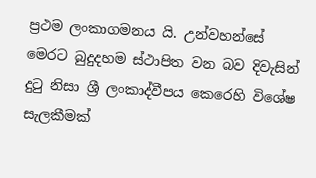ප්‍රථම ලංකාගමනය යි. උන්වහන්සේ මෙරට බුදුදහම ස්ථාපිත වන බව දිවැසින් දුටු නිසා ශ්‍රී ලංකාද්වීපය කෙරෙහි විශේෂ සැලකීමක්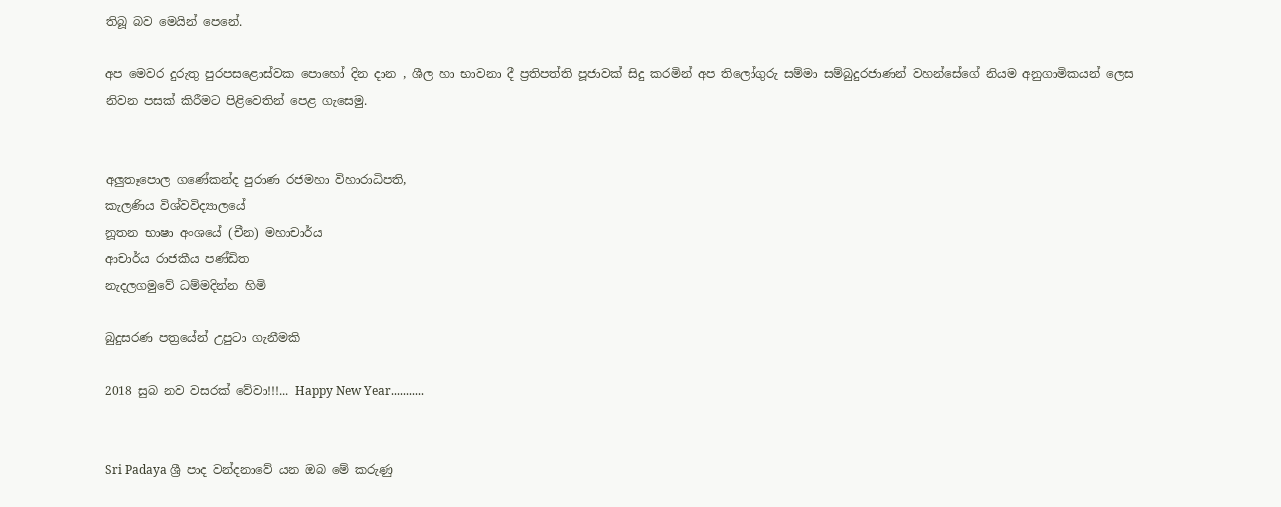තිබූ බව මෙයින් පෙනේ.

අප මෙවර දුරුතු පුරපසළොස්වක පොහෝ දින දාන , ශීල හා භාවනා දී ප්‍රතිපත්ති පූජාවක් සිදු කරමින් අප තිලෝගුරු සම්මා සම්බුදුරජාණන් වහන්සේගේ නියම අනුගාමිකයන් ලෙස නිවන පසක් කිරීමට පිළිවෙතින් පෙළ ගැසෙමු.


අලුතෑපොල ගණේකන්ද පුරාණ රජමහා විහාරාධිපති,
කැලණිය විශ්වවිද්‍යාලයේ
නූතන භාෂා අංශයේ (චීන) මහාචාර්ය
ආචාර්ය රාජකීය පණ්ඩිත
නැදලගමුවේ ධම්මදින්න හිමි

බුදුසරණ පත්‍රයේන් උපුටා ගැනීමකි

2018 සුබ නව වසරක් වේවා!!!... Happy New Year...........


Sri Padaya ශ්‍රී පාද වන්දනාවේ යන ඔබ මේ කරුණු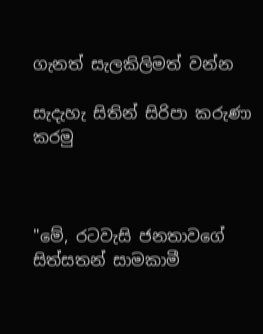ගැනත් සැලකිලිමත් වන්න

සැදැහැ සිතින් සිරිපා කරුණා කරමු



"මේ, රටවැසි ජනතාවගේ සිත්සතන් සාමකාමී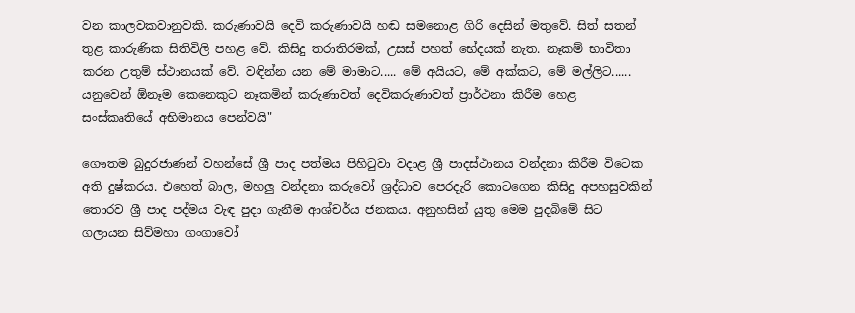වන කාලවකවානුවකි. කරුණාවයි දෙවි කරුණාවයි හඬ සමනොළ ගිරි දෙසින් මතුවේ. සිත් සතන් තුළ කාරුණික සිතිවිලි පහළ වේ. කිසිදු තරාතිරමක්, උසස් පහත් භේදයක් නැත. නෑකම් භාවිතා කරන උතුම් ස්ථානයක් වේ. වඳින්න යන මේ මාමාට..... මේ අයියට, මේ අක්කට, මේ මල්ලිට...... යනුවෙන් ඕනෑම කෙනෙකුට නෑකමින් කරුණාවත් දෙවිකරුණාවත් ප්‍රාර්ථනා කිරීම හෙළ
සංස්කෘතියේ අභිමානය පෙන්වයි"

ගෞතම බුදුරජාණන් වහන්සේ ශ්‍රී පාද පත්මය පිහිටුවා වදාළ ශ්‍රී පාදස්ථානය වන්දනා කිරීම විටෙක අති දුෂ්කරය. එහෙත් බාල, මහලු වන්දනා කරුවෝ ශ්‍රද්ධාව පෙරදැරි කොටගෙන කිසිදු අපහසුවකින් තොරව ශ්‍රී පාද පද්මය වැඳ පුදා ගැනීම ආශ්චර්ය ජනකය. අනුහසින් යුතු මෙම පුදබිමේ සිට ගලායන සිව්මහා ගංගාවෝ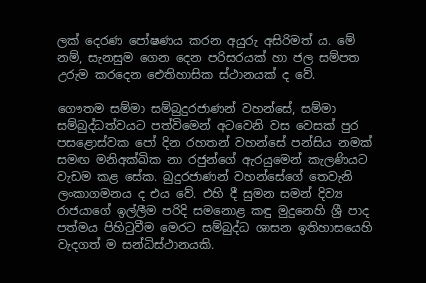ලක් දෙරණ පෝෂණය කරන අයුරු අසිරිමත් ය. මේ නම්, සැනසුම ගෙන දෙන පරිසරයක් හා ජල සම්පත උරුම කරදෙන ඓතිහාසික ස්ථානයක් ද වේ.

ගෞතම සම්මා සම්බුදුරජාණන් වහන්සේ, සම්මා සම්බුද්ධත්වයට පත්විමෙන් අටවෙනි වස වෙසක් පුර පසළොස්වක පෝ දින රහතන් වහන්සේ පන්සිය නමක් සමඟ මනිඅක්ඛික නා රජුන්ගේ ඇරයුමෙන් කැලණියට වැඩම කළ සේක. බුදුරජාණන් වහන්සේගේ තෙවැනි ලංකාගමනය ද එය වේ. එහි දී සුමන සමන් දිව්‍ය රාජයාගේ ඉල්ලීම පරිදි සමනොළ කඳු මුදුනෙහි ශ්‍රී පාද පත්මය පිහිටුවීම මෙරට සම්බුද්ධ ශාසන ඉතිහාසයෙහි වැදගත් ම සන්ධිස්ථානයකි.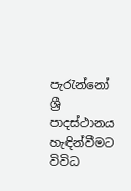පැරැන්නෝ ශ්‍රී පාදස්ථානය හැඳින්වීමට විවිධ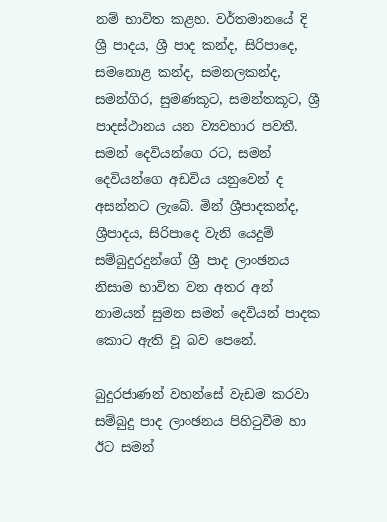නම් භාවිත කළහ. වර්තමානයේ දි ශ්‍රී පාදය, ශ්‍රී පාද කන්ද, සිරිපාදෙ, සමනොළ කන්ද, සමනලකන්ද, සමන්ගිර, සුමණකූට, සමන්තකූට, ශ්‍රී පාදස්ථානය යන ව්‍යවහාර පවතී. සමන් දෙවියන්ගෙ රට, සමන් දෙවියන්ගෙ අඩවිය යනුවෙන් ද අසන්නට ලැබේ. මින් ශ්‍රීපාදකන්ද, ශ්‍රීපාදය, සිරිපාදෙ වැනි යෙදුම් සම්බුදුරදුන්ගේ ශ්‍රී පාද ලාංඡනය නිසාම භාවිත වන අතර අන් නාමයන් සුමන සමන් දෙවියන් පාදක කොට ඇති වූ බව පෙනේ.

බුදුරජාණන් වහන්සේ වැඩම කරවා සම්බුදු පාද ලාංඡනය පිහිටුවීම හා ඊට සමන්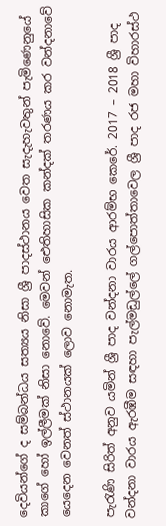දෙවියන්ගේ ද සම්බන්ධය සත්‍යය නිසා ශ්‍රී පාදස්ථානය වෙත සැදැහැවතුන් පැමිණෙනුයේ කාගේ හෝ ඉල්ලීමක් නිසා නොවේ. මෙවන් ඓතිහාසික කන්දක් තරණය කර වන්දනාවේ යෙදෙන වෙනත් ස්ථානයක් ලොව නොමැත.

පැරැණි සිරිත් අනුව යමින් ශ්‍රී පාද වන්දනා වාරය ආරම්භ කෙරේ. 2017 – 2018 ශ්‍රී පාද වන්දනා වාරය ඇරඹීම සඳහා පැල්මඩුල්ලේ ගල්පොත්තාවෙල ශ්‍රී පාද රජ මහා විහාරස්ථ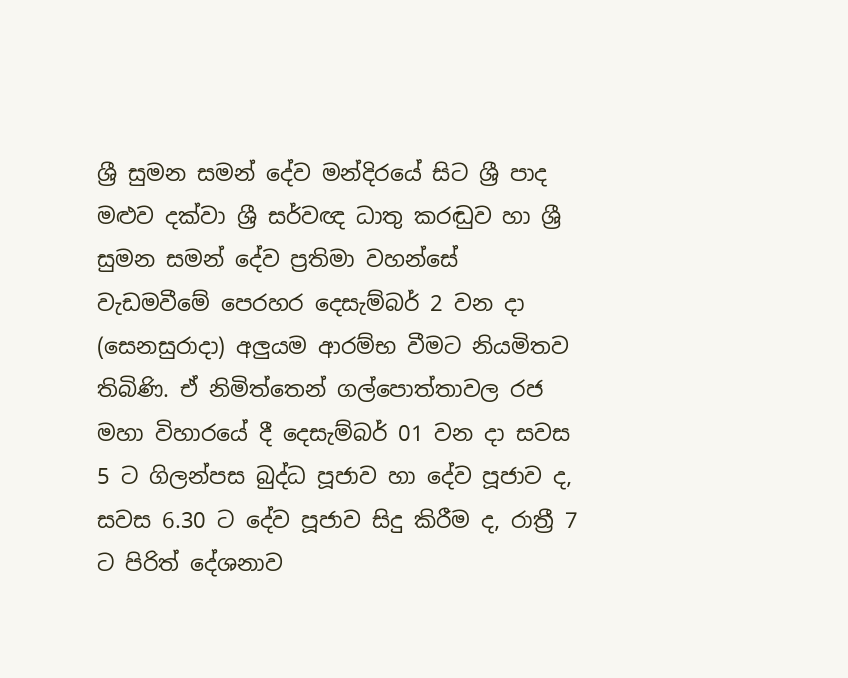ශ්‍රී සුමන සමන් දේව මන්දිරයේ සිට ශ්‍රී පාද මළුව දක්වා ශ්‍රී සර්වඥ ධාතු කරඬුව හා ශ්‍රී සුමන සමන් දේව ප්‍රතිමා වහන්සේ වැඩමවීමේ පෙරහර දෙසැම්බර් 2 වන දා (සෙනසුරාදා) අලුයම ආරම්භ වීමට නියමිතව තිබිණි. ඒ නිමිත්තෙන් ගල්පොත්තාවල රජ මහා විහාරයේ දී දෙසැම්බර් 01 වන දා සවස 5 ට ගිලන්පස බුද්ධ පූජාව හා දේව පූජාව ද, සවස 6.30 ට දේව පූජාව සිදු කිරීම ද, රාත්‍රී 7 ට පිරිත් දේශනාව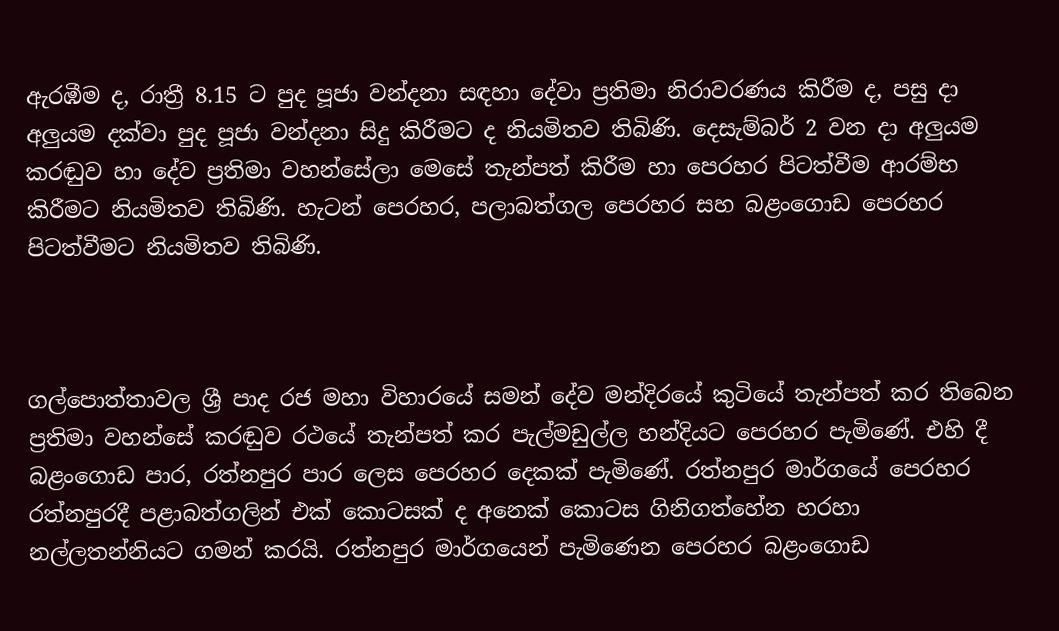ඇරඹීම ද, රාත්‍රී 8.15 ට පුද පූජා වන්දනා සඳහා දේවා ප්‍රතිමා නිරාවරණය කිරීම ද, පසු දා අලුයම දක්වා පුද පූජා වන්දනා සිදු කිරීමට ද නියමිතව තිබිණි. දෙසැම්බර් 2 වන දා අලුයම කරඬුව හා දේව ප්‍රතිමා වහන්සේලා මෙසේ තැන්පත් කිරීම හා පෙරහර පිටත්වීම ආරම්භ කිරීමට නියමිතව තිබිණි. හැටන් පෙරහර, පලාබත්ගල පෙරහර සහ බළංගොඩ පෙරහර පිටත්වීමට නියමිතව තිබිණි.



ගල්පොත්තාවල ශ්‍රී පාද රජ මහා විහාරයේ සමන් දේව මන්දිරයේ කුටියේ තැන්පත් කර තිබෙන ප්‍රතිමා වහන්සේ කරඬුව රථයේ තැන්පත් කර පැල්මඩුල්ල හන්දියට පෙරහර පැමිණේ. එහි දී බළංගොඩ පාර, රත්නපුර පාර ලෙස පෙරහර දෙකක් පැමිණේ. රත්නපුර මාර්ගයේ පෙරහර රත්නපුරදී පළාබත්ගලින් එක් කොටසක් ද අනෙක් කොටස ගිනිගත්හේන හරහා නල්ලතන්නියට ගමන් කරයි. රත්නපුර මාර්ගයෙන් පැමිණෙන පෙරහර බළංගොඩ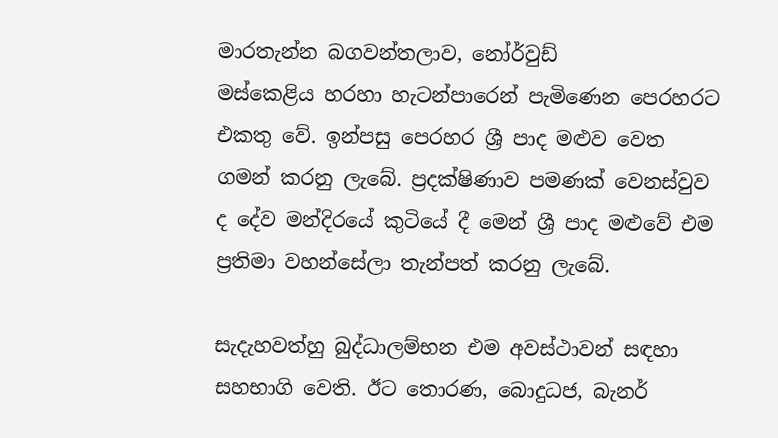මාරතැන්න බගවන්තලාව, නෝර්වුඩ්
මස්කෙළිය හරහා හැටන්පාරෙන් පැමිණෙන පෙරහරට එකතු වේ. ඉන්පසු පෙරහර ශ්‍රී පාද මළුව වෙත ගමන් කරනු ලැබේ. ප්‍රදක්ෂිණාව පමණක් වෙනස්වුව ද දේව මන්දිරයේ කුටියේ දී මෙන් ශ්‍රී පාද මළුවේ එම ප්‍රතිමා වහන්සේලා තැන්පත් කරනු ලැබේ.

සැදැහවත්හු බුද්ධාලම්භන එම අවස්ථාවන් සඳහා සහභාගි වෙති. ඊට තොරණ, බොදුධජ, බැනර්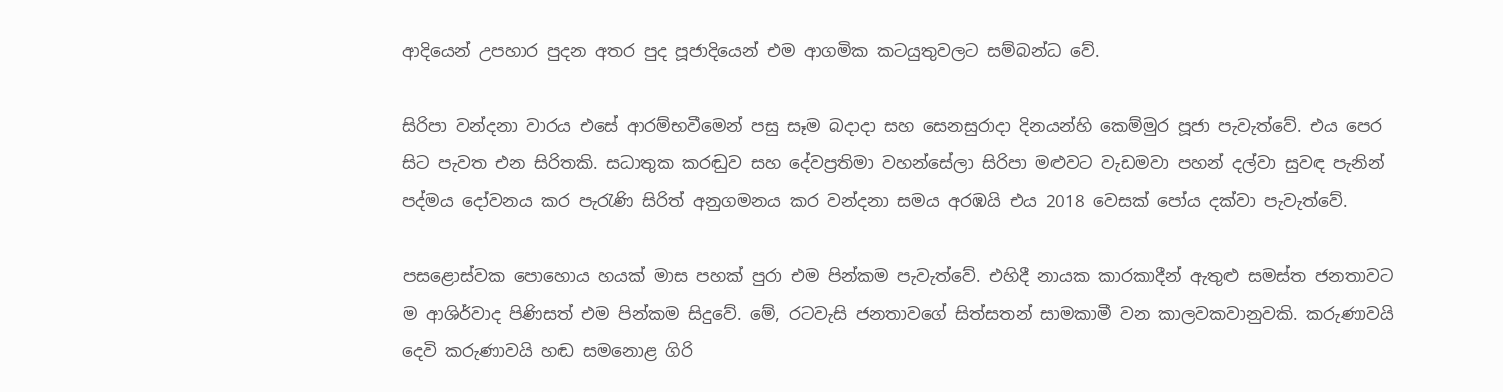ආදියෙන් උපහාර පුදන අතර පුද පූජාදියෙන් එම ආගමික කටයුතුවලට සම්බන්ධ වේ.

සිරිපා වන්දනා වාරය එසේ ආරම්භවීමෙන් පසු සෑම බදාදා සහ සෙනසුරාදා දිනයන්හි කෙම්මුර පූජා පැවැත්වේ. එය පෙර සිට පැවත එන සිරිතකි. සධාතුක කරඬුව සහ දේවප්‍රතිමා වහන්සේලා සිරිපා මළුවට වැඩමවා පහන් දල්වා සුවඳ පැනින් පද්මය දෝවනය කර පැරැණි සිරිත් අනුගමනය කර වන්දනා සමය අරඹයි එය 2018 වෙසක් පෝය දක්වා පැවැත්වේ.

පසළොස්වක පොහොය හයක් මාස පහක් පුරා එම පින්කම පැවැත්වේ. එහිදී නායක කාරකාදීන් ඇතුළු සමස්ත ජනතාවට ම ආශිර්වාද පිණිසත් එම පින්කම සිදුවේ. මේ, රටවැසි ජනතාවගේ සිත්සතන් සාමකාමී වන කාලවකවානුවකි. කරුණාවයි දෙවි කරුණාවයි හඬ සමනොළ ගිරි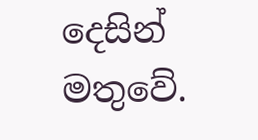දෙසින් මතුවේ.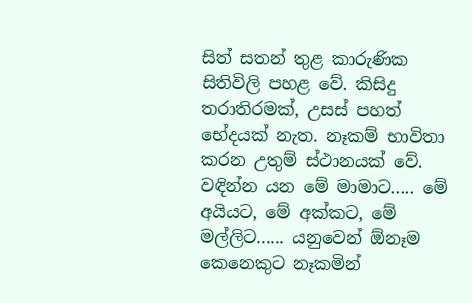සිත් සතන් තුළ කාරුණික සිතිවිලි පහළ වේ. කිසිදු තරාතිරමක්, උසස් පහත් භේදයක් නැත. නෑකම් භාවිතා කරන උතුම් ස්ථානයක් වේ. වඳින්න යන මේ මාමාට..... මේ අයියට, මේ අක්කට, මේ මල්ලිට...... යනුවෙන් ඕනෑම කෙනෙකුට නෑකමින්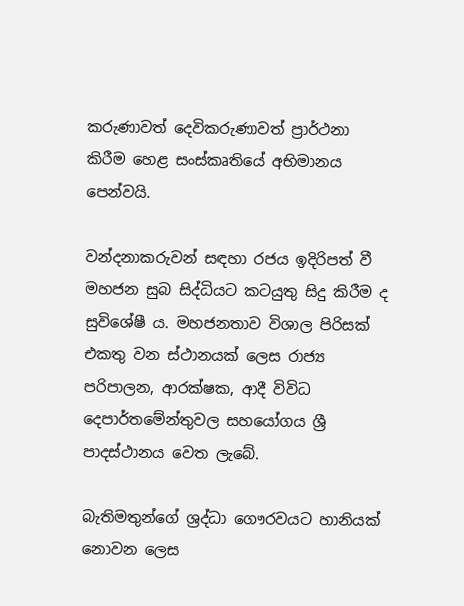කරුණාවත් දෙවිකරුණාවත් ප්‍රාර්ථනා කිරීම හෙළ සංස්කෘතියේ අභිමානය පෙන්වයි.

වන්දනාකරුවන් සඳහා රජය ඉදිරිපත් වී මහජන සුබ සිද්ධියට කටයුතු සිදු කිරීම ද සුවිශේෂී ය. මහජනතාව විශාල පිරිසක් එකතු වන ස්ථානයක් ලෙස රාජ්‍ය පරිපාලන, ආරක්ෂක, ආදී විවිධ දෙපාර්තමේන්තුවල සහයෝගය ශ්‍රී පාදස්ථානය වෙත ලැබේ.

බැතිමතුන්ගේ ශ්‍රද්ධා ගෞරවයට හානියක් නොවන ලෙස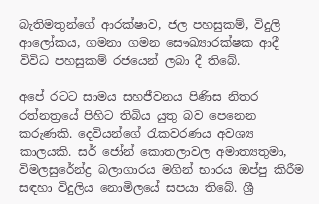බැතිමතුන්ගේ ආරක්ෂාව, ජල පහසුකම්, විදුලි ආලෝකය, ගමනා ගමන සෞඛ්‍යාරක්ෂක ආදී විවිධ පහසුකම් රජයෙන් ලබා දී තිබේ.

අපේ රටට සාමය සහජීවනය පිණිස නිතර රත්නත්‍රයේ පිහිට තිබිය යුතු බව පෙනෙන කරුණකි. දෙවියන්ගේ රැකවරණය අවශ්‍ය කාලයකි. සර් ජෝන් කොතලාවල අමාත්‍යතුමා, විමලසුරේන්ද්‍ර බලාගාරය මගින් භාරය ඔප්පු කිරීම සඳහා විදුලිය නොමිලයේ සපයා තිබේ. ශ්‍රී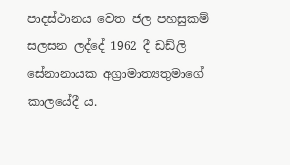පාදස්ථානය වෙත ජල පහසුකම් සලසන ලද්දේ 1962 දී ඩඩ්ලි සේනානායක අග්‍රාමාත්‍යතුමාගේ කාලයේදී ය.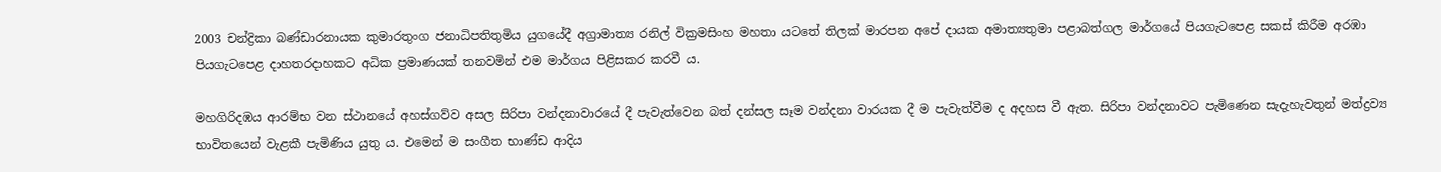2003 චන්ද්‍රිකා බණ්ඩාරනායක කුමාරතුංග ජනාධිපතිතුමිය යුගයේදී අග්‍රාමාත්‍ය රනිල් වික්‍රමසිංහ මහතා යටතේ තිලක් මාරපන අපේ දායක අමාත්‍යතුමා පළාබත්ගල මාර්ගයේ පියගැටපෙළ සකස් කිරීම අරඹා පියගැටපෙළ දාහතරදාහකට අධික ප්‍රමාණයක් තනවමින් එම මාර්ගය පිළිසකර කරවී ය.

මහගිරිදඹය ආරම්භ වන ස්ථානයේ අහස්ගව්ව අසල සිරිපා වන්දනාවාරයේ දී පැවැත්වෙන බත් දන්සල සෑම වන්දනා වාරයක දී ම පැවැත්වීම ද අදහස වී ඇත. සිරිපා වන්දනාවට පැමිණෙන සැදැහැවතුන් මත්ද්‍රව්‍ය භාවිතයෙන් වැළකී පැමිණිය යුතු ය. එමෙන් ම සංගීත භාණ්ඩ ආදිය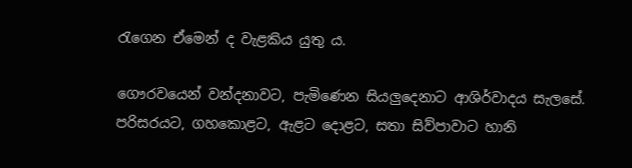රැගෙන ඒමෙන් ද වැළකිය යුතු ය.

ගෞරවයෙන් වන්දනාවට, පැමිණෙන සියලුදෙනාට ආශිර්වාදය සැලසේ. පරිසරයට, ගහකොළට, ඇළට දොළට, සතා සිව්පාවාට හානි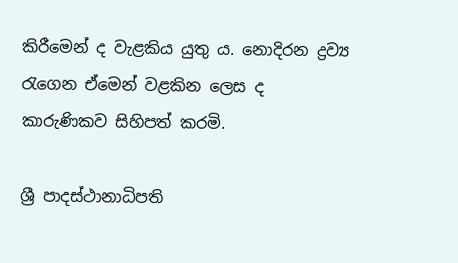කිරීමෙන් ද වැළකිය යුතු ය. නොදිරන ද්‍රව්‍ය රැගෙන ඒමෙන් වළකින ලෙස ද කාරුණිකව සිහිපත් කරමි.

ශ්‍රී පාදස්ථානාධිපති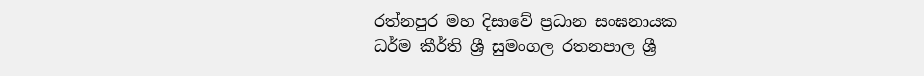රත්නපුර මහ දිසාවේ ප්‍රධාන සංඝනායක
ධර්ම කීර්ති ශ්‍රී සුමංගල රතනපාල ශ්‍රී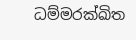ධම්මරක්ඛිත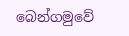බෙන්ගමුවේ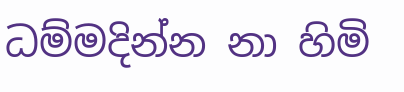ධම්මදින්න නා හිමි